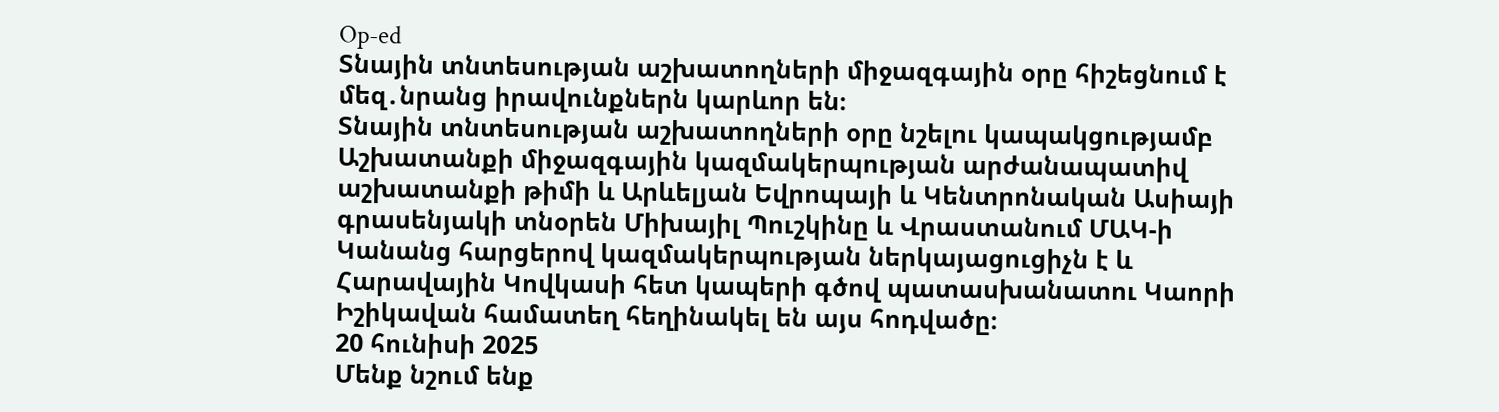Op-ed
Տնային տնտեսության աշխատողների միջազգային օրը հիշեցնում է մեզ․նրանց իրավունքներն կարևոր են։
Տնային տնտեսության աշխատողների օրը նշելու կապակցությամբ Աշխատանքի միջազգային կազմակերպության արժանապատիվ աշխատանքի թիմի և Արևելյան Եվրոպայի և Կենտրոնական Ասիայի գրասենյակի տնօրեն Միխայիլ Պուշկինը և Վրաստանում ՄԱԿ-ի Կանանց հարցերով կազմակերպության ներկայացուցիչն է և Հարավային Կովկասի հետ կապերի գծով պատասխանատու Կաորի Իշիկավան համատեղ հեղինակել են այս հոդվածը։
20 հունիսի 2025
Մենք նշում ենք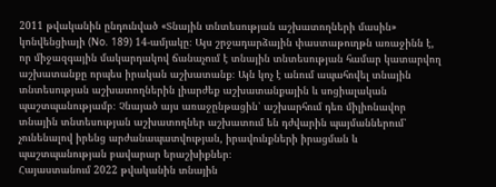2011 թվականին ընդունված «Տնային տնտեսության աշխատողների մասին» կոնվենցիայի (No. 189) 14-ամյակը։ Այս շրջադարձային փաստաթուղթն առաջինն է, որ միջազգային մակարդակով ճանաչում է տնային տնտեսության համար կատարվող աշխատանքը որպես իրական աշխատանք։ Այն կոչ է անում ապահովել տնային տնտեսության աշխատողներին լիարժեք աշխատանքային և սոցիալական պաշտպանությամբ։ Չնայած այս առաջընթացին՝ աշխարհում դեռ միլիոնավոր տնային տնտեսության աշխատողներ աշխատում են դժվարին պայմաններում՝ չունենալով իրենց արժանապատվության, իրավունքների իրացման և պաշտպանության բավարար երաշխիքներ։
Հայաստանում 2022 թվականին տնային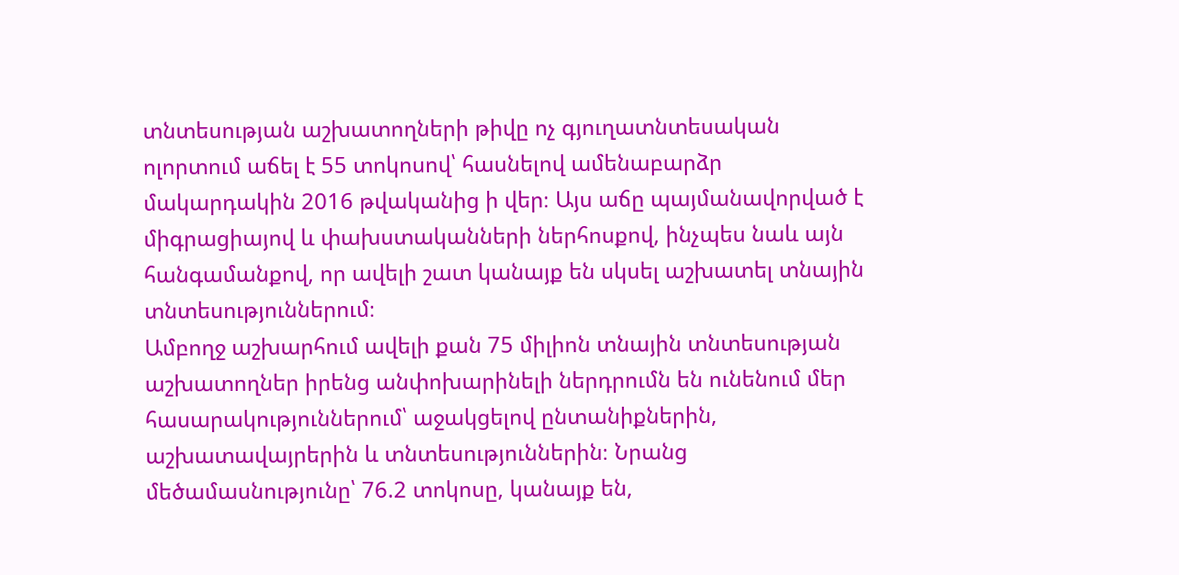տնտեսության աշխատողների թիվը ոչ գյուղատնտեսական ոլորտում աճել է 55 տոկոսով՝ հասնելով ամենաբարձր մակարդակին 2016 թվականից ի վեր։ Այս աճը պայմանավորված է միգրացիայով և փախստականների ներհոսքով, ինչպես նաև այն հանգամանքով, որ ավելի շատ կանայք են սկսել աշխատել տնային տնտեսություններում։
Ամբողջ աշխարհում ավելի քան 75 միլիոն տնային տնտեսության աշխատողներ իրենց անփոխարինելի ներդրումն են ունենում մեր հասարակություններում՝ աջակցելով ընտանիքներին, աշխատավայրերին և տնտեսություններին։ Նրանց մեծամասնությունը՝ 76.2 տոկոսը, կանայք են,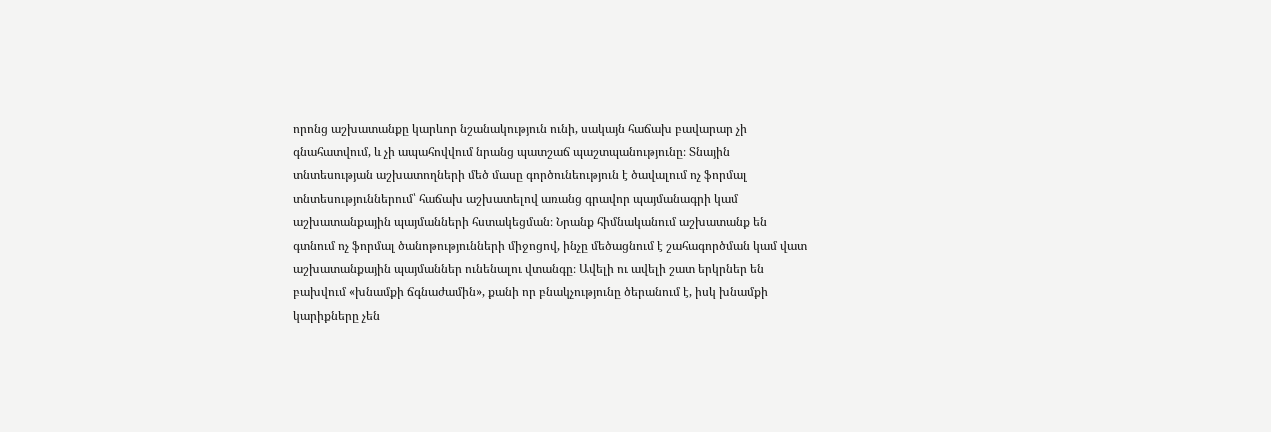որոնց աշխատանքը կարևոր նշանակություն ունի, սակայն հաճախ բավարար չի գնահատվում, և չի ապահովվում նրանց պատշաճ պաշտպանությունը։ Տնային տնտեսության աշխատողների մեծ մասը գործունեություն է ծավալում ոչ ֆորմալ տնտեսություններում՝ հաճախ աշխատելով առանց գրավոր պայմանագրի կամ աշխատանքային պայմանների հստակեցման։ Նրանք հիմնականում աշխատանք են գտնում ոչ ֆորմալ ծանոթությունների միջոցով, ինչը մեծացնում է շահագործման կամ վատ աշխատանքային պայմաններ ունենալու վտանգը։ Ավելի ու ավելի շատ երկրներ են բախվում «խնամքի ճգնաժամին», քանի որ բնակչությունը ծերանում է, իսկ խնամքի կարիքները չեն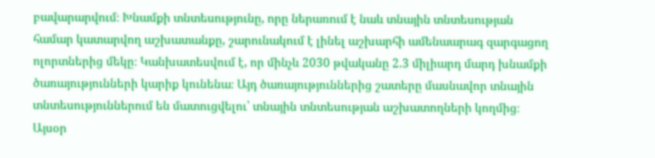բավարարվում։ Խնամքի տնտեսությունը, որը ներառում է նաև տնային տնտեսության համար կատարվող աշխատանքը, շարունակում է լինել աշխարհի ամենաարագ զարգացող ոլորտներից մեկը։ Կանխատեսվում է, որ մինչև 2030 թվականը 2.3 միլիարդ մարդ խնամքի ծառայությունների կարիք կունենա։ Այդ ծառայություններից շատերը մասնավոր տնային տնտեսություններում են մատուցվելու՝ տնային տնտեսության աշխատողների կողմից։
Այսօր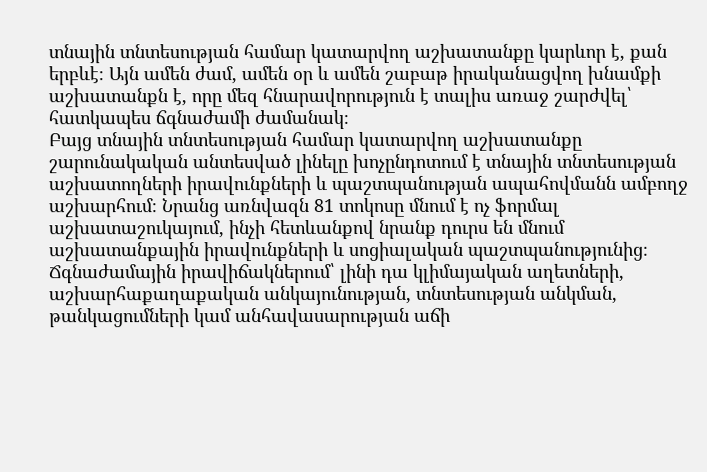տնային տնտեսության համար կատարվող աշխատանքը կարևոր է, քան երբևէ։ Այն ամեն ժամ, ամեն օր և ամեն շաբաթ իրականացվող խնամքի աշխատանքն է, որը մեզ հնարավորություն է տալիս առաջ շարժվել՝ հատկապես ճգնաժամի ժամանակ։
Բայց տնային տնտեսության համար կատարվող աշխատանքը շարունակական անտեսված լինելը խոչընդոտում է տնային տնտեսության աշխատողների իրավունքների և պաշտպանության ապահովմանն ամբողջ աշխարհում։ Նրանց առնվազն 81 տոկոսը մնում է ոչ ֆորմալ աշխատաշուկայում, ինչի հետևանքով նրանք դուրս են մնում աշխատանքային իրավունքների և սոցիալական պաշտպանությունից։
Ճգնաժամային իրավիճակներում՝ լինի դա կլիմայական աղետների, աշխարհաքաղաքական անկայունության, տնտեսության անկման, թանկացումների կամ անհավասարության աճի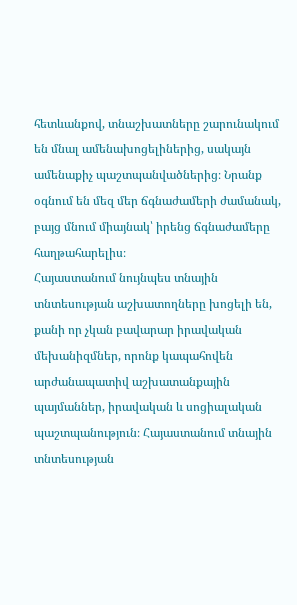հետևանքով, տնաշխատները շարունակում են մնալ ամենախոցելիներից, սակայն ամենաքիչ պաշտպանվածներից։ Նրանք օգնում են մեզ մեր ճգնաժամերի ժամանակ, բայց մնում միայնակ՝ իրենց ճգնաժամերը հաղթահարելիս։
Հայաստանում նույնպես տնային տնտեսության աշխատողները խոցելի են, քանի որ չկան բավարար իրավական մեխանիզմներ, որոնք կապահովեն արժանապատիվ աշխատանքային պայմաններ, իրավական և սոցիալական պաշտպանություն։ Հայաստանում տնային տնտեսության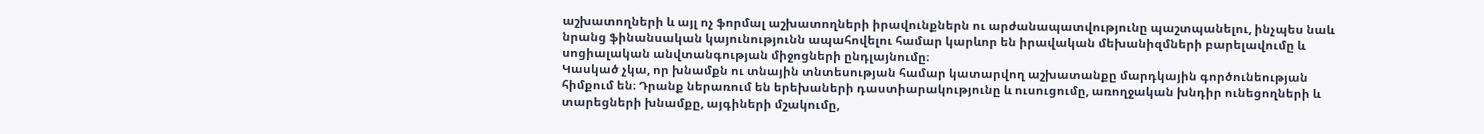աշխատողների և այլ ոչ ֆորմալ աշխատողների իրավունքներն ու արժանապատվությունը պաշտպանելու, ինչպես նաև նրանց ֆինանսական կայունությունն ապահովելու համար կարևոր են իրավական մեխանիզմների բարելավումը և սոցիալական անվտանգության միջոցների ընդլայնումը։
Կասկած չկա, որ խնամքն ու տնային տնտեսության համար կատարվող աշխատանքը մարդկային գործունեության հիմքում են։ Դրանք ներառում են երեխաների դաստիարակությունը և ուսուցումը, առողջական խնդիր ունեցողների և տարեցների խնամքը, այգիների մշակումը,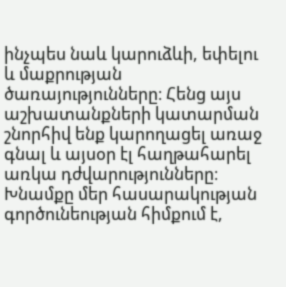ինչպես նաև կարուձևի, եփելու և մաքրության ծառայությունները։ Հենց այս աշխատանքների կատարման շնորհիվ ենք կարողացել առաջ գնալ և այսօր էլ հաղթահարել առկա դժվարությունները։
Խնամքը մեր հասարակության գործունեության հիմքում է,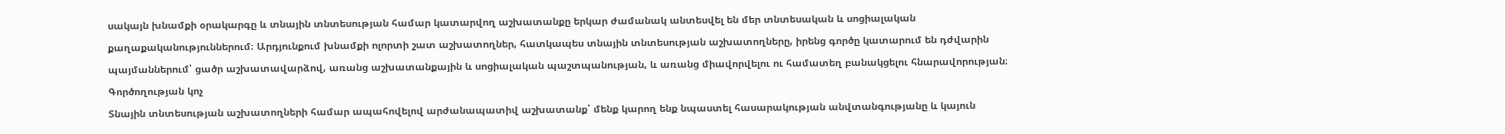սակայն խնամքի օրակարգը և տնային տնտեսության համար կատարվող աշխատանքը երկար ժամանակ անտեսվել են մեր տնտեսական և սոցիալական քաղաքականություններում։ Արդյունքում խնամքի ոլորտի շատ աշխատողներ, հատկապես տնային տնտեսության աշխատողները, իրենց գործը կատարում են դժվարին պայմաններում՝ ցածր աշխատավարձով, առանց աշխատանքային և սոցիալական պաշտպանության, և առանց միավորվելու ու համատեղ բանակցելու հնարավորության։
Գործողության կոչ
Տնային տնտեսության աշխատողների համար ապահովելով արժանապատիվ աշխատանք՝ մենք կարող ենք նպաստել հասարակության անվտանգությանը և կայուն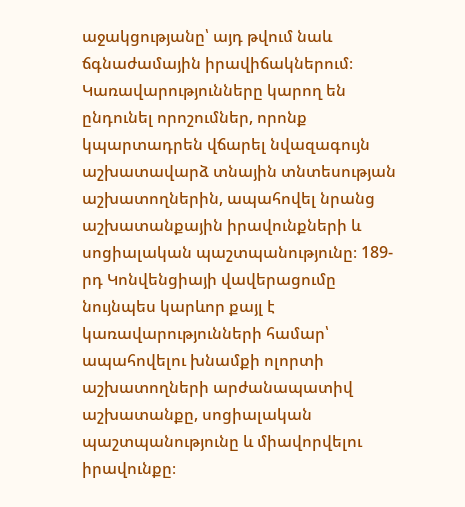աջակցությանը՝ այդ թվում նաև ճգնաժամային իրավիճակներում։ Կառավարությունները կարող են ընդունել որոշումներ, որոնք կպարտադրեն վճարել նվազագույն աշխատավարձ տնային տնտեսության աշխատողներին, ապահովել նրանց աշխատանքային իրավունքների և սոցիալական պաշտպանությունը։ 189-րդ Կոնվենցիայի վավերացումը նույնպես կարևոր քայլ է կառավարությունների համար՝ ապահովելու խնամքի ոլորտի աշխատողների արժանապատիվ աշխատանքը, սոցիալական պաշտպանությունը և միավորվելու իրավունքը։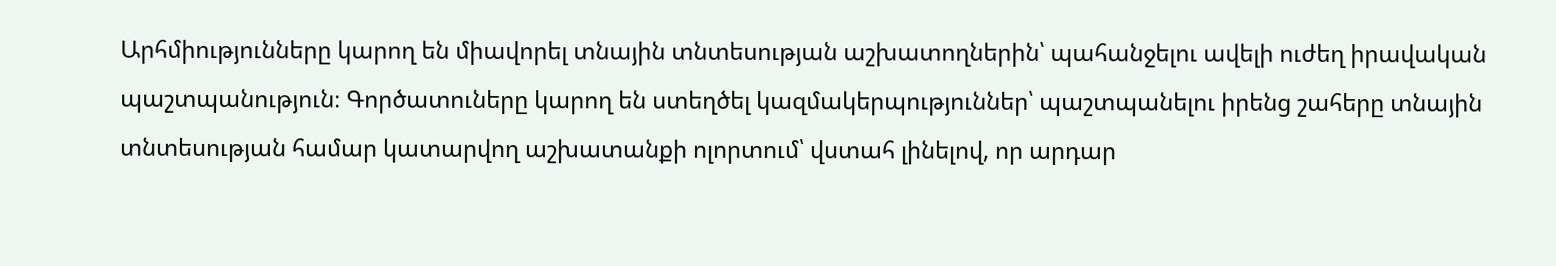Արհմիությունները կարող են միավորել տնային տնտեսության աշխատողներին՝ պահանջելու ավելի ուժեղ իրավական պաշտպանություն։ Գործատուները կարող են ստեղծել կազմակերպություններ՝ պաշտպանելու իրենց շահերը տնային տնտեսության համար կատարվող աշխատանքի ոլորտում՝ վստահ լինելով, որ արդար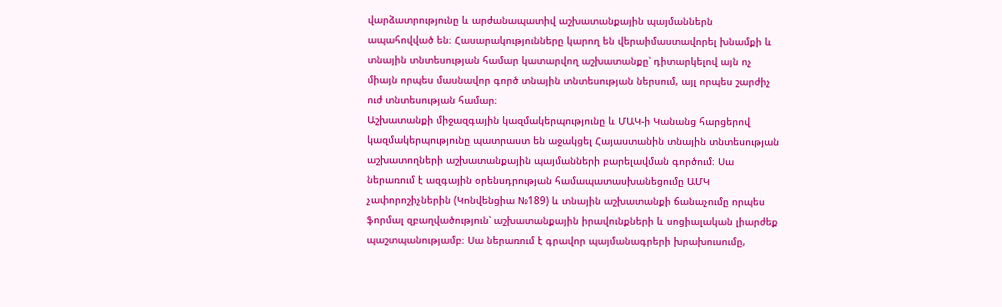վարձատրությունը և արժանապատիվ աշխատանքային պայմաններն ապահովված են։ Հասարակությունները կարող են վերաիմաստավորել խնամքի և տնային տնտեսության համար կատարվող աշխատանքը՝ դիտարկելով այն ոչ միայն որպես մասնավոր գործ տնային տնտեսության ներսում, այլ որպես շարժիչ ուժ տնտեսության համար։
Աշխատանքի միջազգային կազմակերպությունը և ՄԱԿ-ի Կանանց հարցերով կազմակերպությունը պատրաստ են աջակցել Հայաստանին տնային տնտեսության աշխատողների աշխատանքային պայմանների բարելավման գործում։ Սա ներառում է ազգային օրենսդրության համապատասխանեցումը ԱՄԿ չափորոշիչներին (Կոնվենցիա №189) և տնային աշխատանքի ճանաչումը որպես ֆորմալ զբաղվածություն՝ աշխատանքային իրավունքների և սոցիալական լիարժեք պաշտպանությամբ։ Սա ներառում է գրավոր պայմանագրերի խրախուսումը,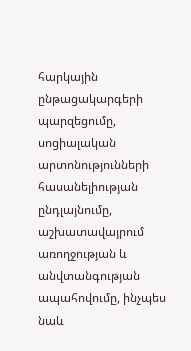հարկային ընթացակարգերի պարզեցումը, սոցիալական արտոնությունների հասանելիության ընդլայնումը, աշխատավայրում առողջության և անվտանգության ապահովումը, ինչպես նաև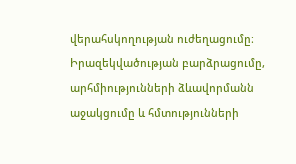վերահսկողության ուժեղացումը։ Իրազեկվածության բարձրացումը, արհմիությունների ձևավորմանն աջակցումը և հմտությունների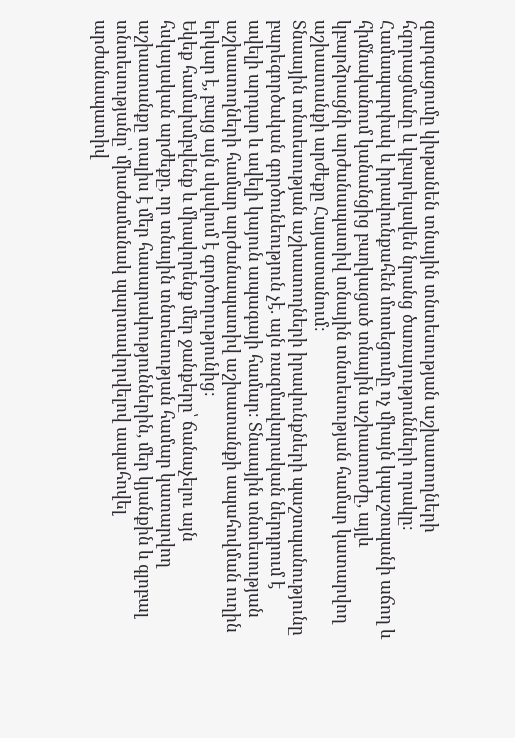զարգացումը կխթանեն տնային տնտեսության աշխատողների հզորացմանը և կբարելավեն նրանց ծառայությունների որակը։ Համապարփակ և իրավունքահեն մոտեցումը ոչ միայն կպաշտպանի աճող և հիմնականում կանանցից բաղկացած տնային աշխատուժը, այլև կբարձրացնի արժանապատիվ տնային տնտեսության համար կատարվող աշխատանքի արժեքը Հայաստանում։
Տնաային տնտեսության աշխատողների իրավունքների պաշտպանությունը բարեգործական գործունեություն չէ. այն ռազմավարական ներդրում է ավելի արդար և ավելի կայուն ապագայի համար։ Տնաային տնտեսության աշխատողների համար արժանապատիվ աշխատանքի ապահովման ուղին երկար է, բայց այն սկսվում է գործողությունից։
Եկեք համախմբվենք և միավորենք մեր ջանքերը՝ ճանաչելու այն հսկայական արժեքը, որ տնային տնտեսության համար կատարվող աշխատանքը տալիս է մեր հասարակություններին, մեր կյանքին և գլոբալ տնտեսությանը՝ միաժամանակ պարտավորվելով ապահովել արժանապատիվ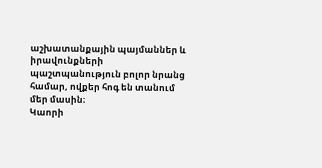աշխատանքային պայմաններ և իրավունքների պաշտպանություն բոլոր նրանց համար, ովքեր հոգ են տանում մեր մասին։
Կաորի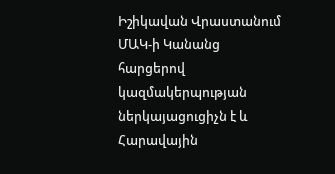Իշիկավան Վրաստանում ՄԱԿ-ի Կանանց հարցերով կազմակերպության ներկայացուցիչն է և Հարավային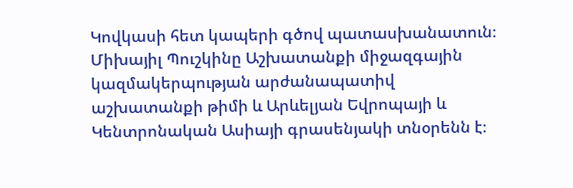Կովկասի հետ կապերի գծով պատասխանատուն։
Միխայիլ Պուշկինը Աշխատանքի միջազգային կազմակերպության արժանապատիվ աշխատանքի թիմի և Արևելյան Եվրոպայի և Կենտրոնական Ասիայի գրասենյակի տնօրենն է։